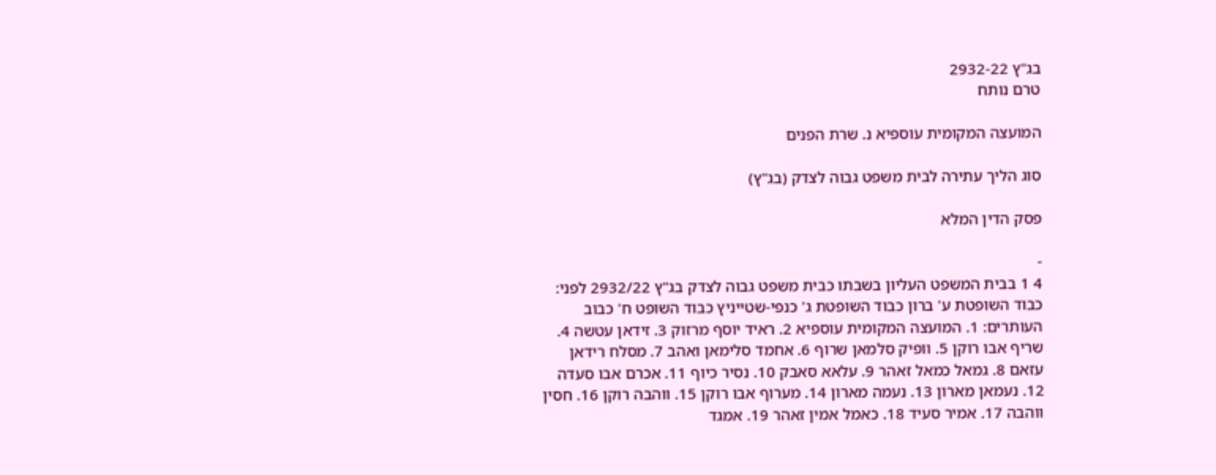בג"ץ 2932-22
טרם נותח

המועצה המקומית עוספיא נ. שרת הפנים

סוג הליך עתירה לבית משפט גבוה לצדק (בג"ץ)

פסק הדין המלא

-
4 1 בבית המשפט העליון בשבתו כבית משפט גבוה לצדק בג"ץ 2932/22 לפני: כבוד השופטת ע' ברון כבוד השופטת ג' כנפי-שטייניץ כבוד השופט ח' כבוב העותרים: 1. המועצה המקומית עוספיא 2. ראיד יוסף מרזוק 3. זידאן עטשה 4. שריף אבו רוקן 5. וופיק סלמאן שרוף 6. אחמד סלימאן ואהב 7. מסלח רידאן עזאם 8. גמאל כמאל זאהר 9. עלאא סאבק 10. נסיר כיוף 11. אכרם אבו סעדה 12. נעמאן מארון 13. נעמה מארון 14. מערוף אבו רוקן 15. ווהבה רוקן 16. חסין ווהבה 17. אמיר סעיד 18. כאמל אמין זאהר 19. אמגד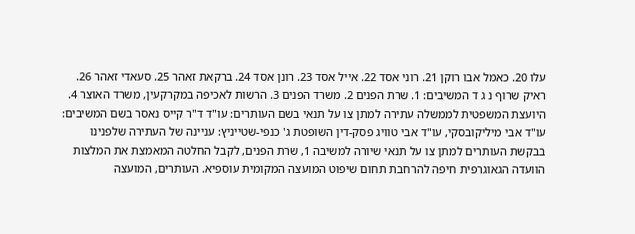עלו 20. כאמל אבו רוקן 21. רוני אסד 22. אייל אסד 23. רונן אסד 24. ברקאת זאהר 25. סעאדי זאהר 26. ראיק שרוף נ ג ד המשיבים: 1. שרת הפנים 2. משרד הפנים 3. הרשות לאכיפה במקרקעין, משרד האוצר 4. היועצת המשפטית לממשלה עתירה למתן צו על תנאי בשם העותרים: עו"ד ד"ר קייס נאסר בשם המשיבים: עו"ד אבי מיליקובסקי, עו"ד אבי טוויג פסק-דין השופטת ג' כנפי-שטייניץ: עניינה של העתירה שלפנינו בבקשת העותרים למתן צו על תנאי שיורה למשיבה 1, שרת הפנים, לקבל החלטה המאמצת את המלצות הוועדה הגאוגרפית חיפה להרחבת תחום שיפוט המועצה המקומית עוספיא. העותרים, המועצה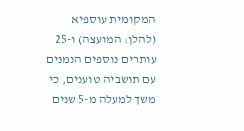המקומית עוספיא (להלן: המועצה) ו-25 עותרים נוספים הנמנים עם תושביה טוענים, כי משך למעלה מ-5 שנים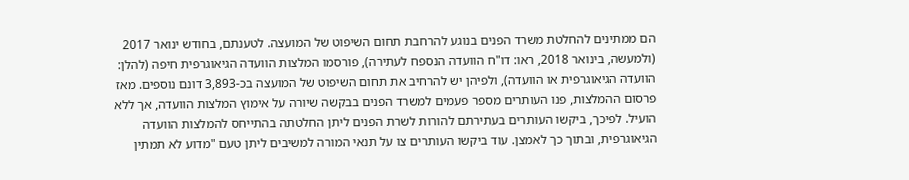הם ממתינים להחלטת משרד הפנים בנוגע להרחבת תחום השיפוט של המועצה. לטענתם, בחודש ינואר 2017 (ולמעשה, בינואר 2018, ראו: דו"ח הוועדה הנספח לעתירה), פורסמו המלצות הוועדה הגיאוגרפית חיפה (להלן: הוועדה הגיאוגרפית או הוועדה), ולפיהן יש להרחיב את תחום השיפוט של המועצה בכ-3,893 דונם נוספים. מאז פרסום ההמלצות, פנו העותרים מספר פעמים למשרד הפנים בבקשה שיורה על אימוץ המלצות הוועדה, אך ללא הועיל. לפיכך, ביקשו העותרים בעתירתם להורות לשרת הפנים ליתן החלטתה בהתייחס להמלצות הוועדה הגיאוגרפית, ובתוך כך לאמצן. עוד ביקשו העותרים צו על תנאי המורה למשיבים ליתן טעם "מדוע לא תמתין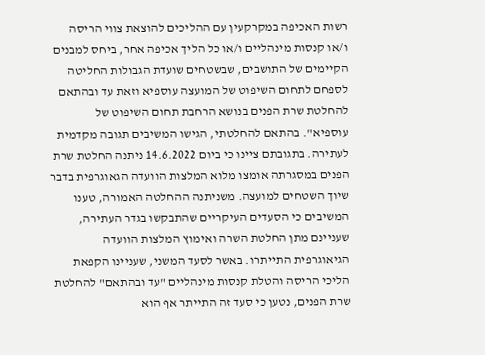רשות האכיפה במקרקעין עם ההליכים להוצאת צווי הריסה ו/או קנסות מינהליים ו/או כל הליך אכיפה אחר, ביחס למבנים הקיימים של התושבים, שבשטחים שועדת הגבולות החליטה לספחם לתחום השיפוט של המועצה עוספיא וזאת עד ובהתאם להחלטת שרת הפנים בנושא הרחבת תחום השיפוט של עוספיא". בהתאם להחלטתי, הגישו המשיבים תגובה מקדמית לעתירה. בתגובתם ציינו כי ביום 14.6.2022 ניתנה החלטת שרת הפנים במסגרתה אומצו מלוא המלצות הוועדה הגאוגרפית בדבר שיוך השטחים למועצה. משניתנה ההחלטה האמורה, טענו המשיבים כי הסעדים העיקריים שהתבקשו בגדר העתירה, שעניינם מתן החלטת השרה ואימוץ המלצות הוועדה הגיאוגרפית התייתרו. באשר לסעד המשני, שעניינו הקפאת הליכי הריסה והטלת קנסות מינהליים "עד ובהתאם" להחלטת שרת הפנים, נטען כי סעד זה התייתר אף הוא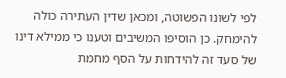לפי לשונו הפשוטה, ומכאן שדין העתירה כולה להימחק. כן הוסיפו המשיבים וטענו כי ממילא דינו של סעד זה להידחות על הסף מחמת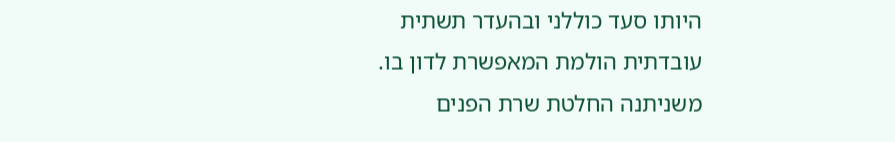היותו סעד כוללני ובהעדר תשתית עובדתית הולמת המאפשרת לדון בו. משניתנה החלטת שרת הפנים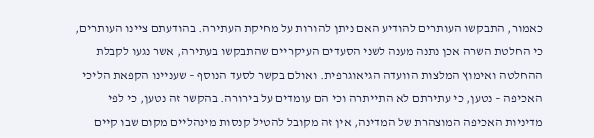כאמור, התבקשו העותרים להודיע האם ניתן להורות על מחיקת העתירה. בהודעתם ציינו העותרים, כי החלטת השרה אכן נתנה מענה לשני הסעדים העיקריים שהתבקשו בעתירה, אשר נגעו לקבלת ההחלטה ואימוץ המלצות הוועדה הגיאוגרפית. ואולם בקשר לסעד הנוסף – שעניינו הקפאת הליכי האכיפה – נטען, כי עתירתם לא התייתרה וכי הם עומדים על בירורה. בהקשר זה נטען, כי לפי מדיניות האכיפה המוצהרת של המדינה, אין זה מקובל להטיל קנסות מינהליים מקום שבו קיים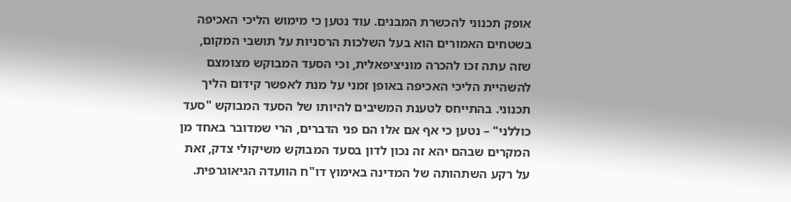אופק תכנוני להכשרת המבנים. עוד נטען כי מימוש הליכי האכיפה בשטחים האמורים הוא בעל השלכות הרסניות על תושבי המקום, שזה עתה זכו להכרה מוניציפאלית, וכי הסעד המבוקש מצומצם להשהיית הליכי האכיפה באופן זמני על מנת לאפשר קידום הליך תכנוני. בהתייחס לטענת המשיבים להיותו של הסעד המבוקש "סעד כוללני" – נטען כי אף אם אלו הם פני הדברים, הרי שמדובר באחד מן המקרים שבהם יהא זה נכון לדון בסעד המבוקש משיקולי צדק, זאת על רקע השתהותה של המדינה באימוץ דו"ח הוועדה הגיאוגרפית.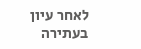לאחר עיון בעתירה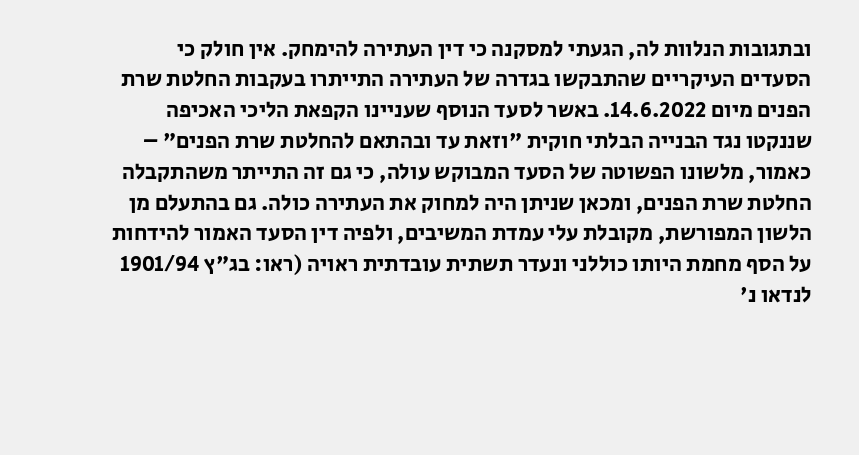ובתגובות הנלוות לה, הגעתי למסקנה כי דין העתירה להימחק. אין חולק כי הסעדים העיקריים שהתבקשו בגדרה של העתירה התייתרו בעקבות החלטת שרת הפנים מיום 14.6.2022. באשר לסעד הנוסף שעניינו הקפאת הליכי האכיפה שננקטו נגד הבנייה הבלתי חוקית "וזאת עד ובהתאם להחלטת שרת הפנים" – כאמור, מלשונו הפשוטה של הסעד המבוקש עולה, כי גם זה התייתר משהתקבלה החלטת שרת הפנים, ומכאן שניתן היה למחוק את העתירה כולה. גם בהתעלם מן הלשון המפורשת, מקובלת עלי עמדת המשיבים, ולפיה דין הסעד האמור להידחות על הסף מחמת היותו כוללני ונעדר תשתית עובדתית ראויה (ראו: בג"ץ 1901/94 לנדאו נ'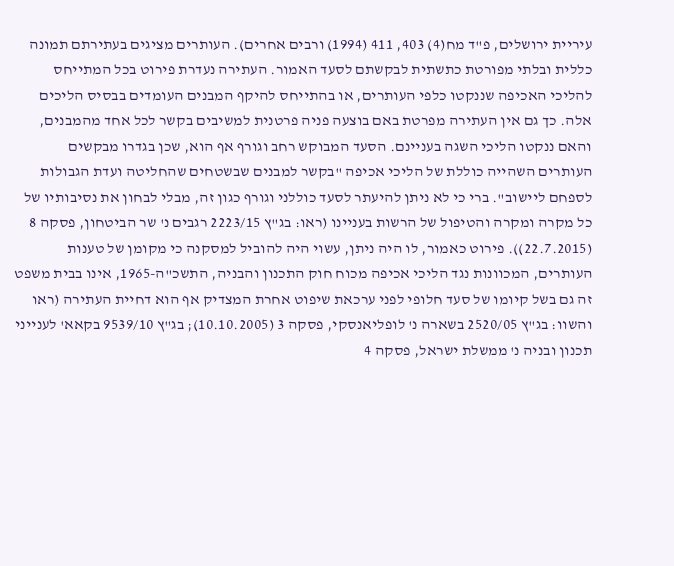עיריית ירושלים, פ"ד מח(4) 403, 411 (1994) ורבים אחרים). העותרים מציגים בעתירתם תמונה כללית ובלתי מפורטת כתשתית לבקשתם לסעד האמור. העתירה נעדרת פירוט בכל המתייחס להליכי האכיפה שננקטו כלפי העותרים, או בהתייחס להיקף המבנים העומדים בבסיס הליכים אלה. כך גם אין העתירה מפרטת באם בוצעה פניה פרטנית למשיבים בקשר לכל אחד מהמבנים, והאם ננקטו הליכי השגה בעניינם. הסעד המבוקש רחב וגורף אף הוא, שכן בגדרו מבקשים העותרים השהייה כוללת של הליכי אכיפה "בקשר למבנים שבשטחים שהחליטה ועדת הגבולות לספחם ליישוב". ברי כי לא ניתן להיעתר לסעד כוללני וגורף כגון זה, מבלי לבחון את נסיבותיו של כל מקרה ומקרה והטיפול של הרשות בעניינו (ראו: בג"ץ 2223/15 רגבים נ' שר הביטחון, פסקה 8 (22.7.2015)). פירוט כאמור, לו היה ניתן, עשוי היה להוביל למסקנה כי מקומן של טענות העותרים, המכוונות נגד הליכי אכיפה מכוח חוק התכנון והבניה, התשכ"ה-1965, אינו בבית משפט זה גם בשל קיומו של סעד חלופי לפני ערכאת שיפוט אחרת המצדיק אף הוא דחיית העתירה (ראו והשוו: בג"ץ 2520/05 בשארה נ' לופליאנסקי, פסקה 3 (10.10.2005); בג"ץ 9539/10 בקאא' לענייני תכנון ובניה נ' ממשלת ישראל, פסקה 4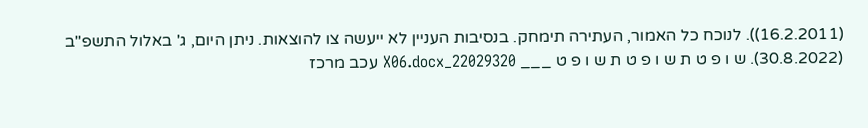(16.2.2011)). לנוכח כל האמור, העתירה תימחק. בנסיבות העניין לא ייעשה צו להוצאות. ניתן היום, ג' באלול התשפ"ב (30.8.2022). ש ו פ ט ת ש ו פ ט ת ש ו פ ט ___ 22029320_X06.docx עכב מרכז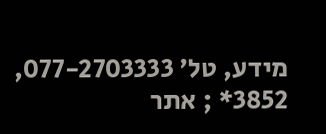מידע, טל' 077-2703333, 3852* ; אתר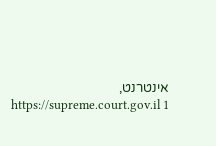אינטרנט, https://supreme.court.gov.il 1